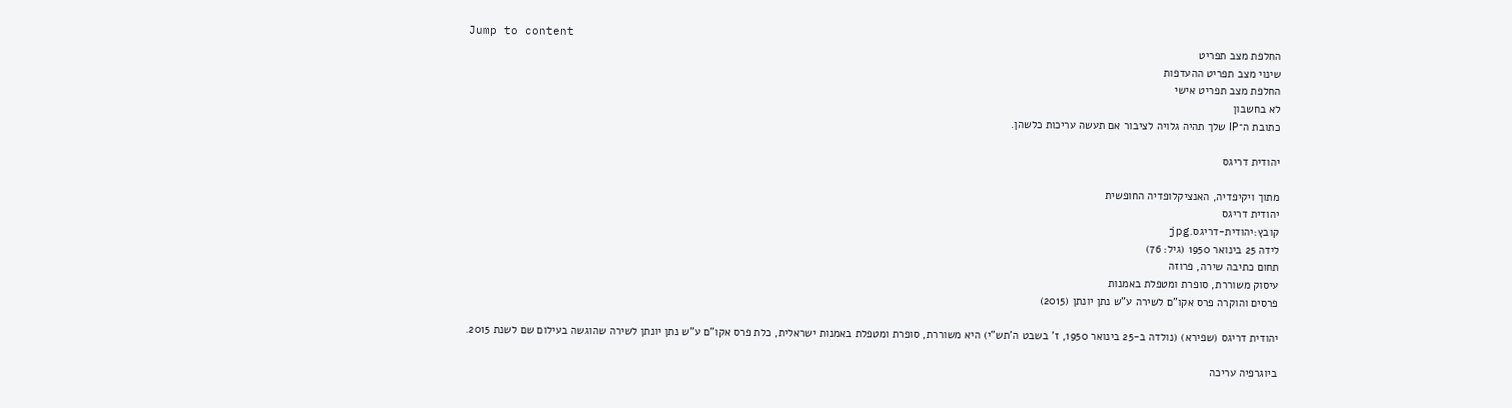Jump to content
החלפת מצב תפריט
שינוי מצב תפריט ההעדפות
החלפת מצב תפריט אישי
לא בחשבון
כתובת ה־IP שלך תהיה גלויה לציבור אם תעשה עריכות כלשהן.

יהודית דריגס

מתוך ויקיפדיה, האנציקלופדיה החופשית
יהודית דריגס
קובץ:יהודית-דריגס.jpg
לידה 25 בינואר 1950 (גיל: 76)
תחום כתיבה שירה, פרוזה
עיסוק משוררת, סופרת ומטפלת באמנות
פרסים והוקרה פרס אקו"ם לשירה ע"ש נתן יונתן (2015)

יהודית דריגס (שפירא) (נולדה ב-25 בינואר 1950, ז' בשבט ה'תש"י) היא משוררת, סופרת ומטפלת באמנות ישראלית, כלת פרס אקו"ם ע"ש נתן יונתן לשירה שהוגשה בעילום שם לשנת 2015.

ביוגרפיה עריכה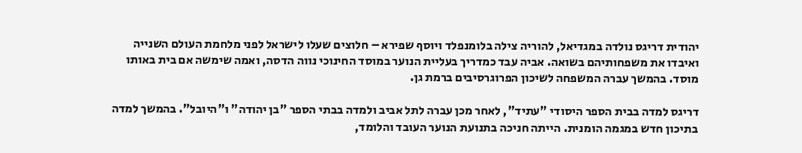יהודית דריגס נולדה במגדיאל, להוריה צילה בלומנפלד ויוסף שפירא – חלוצים שעלו לישראל לפני מלחמת העולם השנייה ואיבדו את משפחותיהם בשואה. אביה עבד כמדריך בעליית הנוער במוסד החינוכי נווה הדסה, ואמה שימשה אם בית באותו מוסד. בהמשך עברה המשפחה לשיכון הפרוגרסיבים ברמת גן.

דריגס למדה בבית הספר היסודי "עתיד", לאחר מכן עברה לתל אביב ולמדה בבתי הספר "בן יהודה" ו"היובל". בהמשך למדה בתיכון חדש במגמה הומנית. הייתה חניכה בתנועת הנוער העובד והלומד,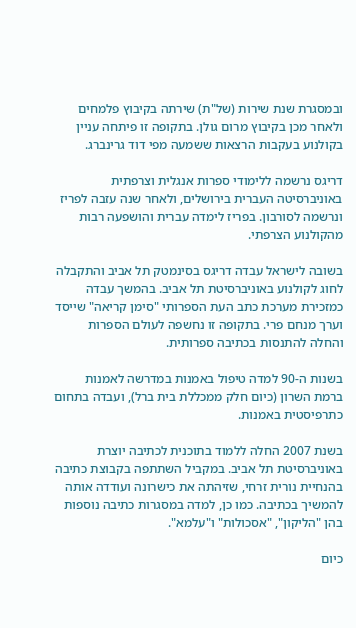ובמסגרת שנת שירות (של"ת) שירתה בקיבוץ פלמחים ולאחר מכן בקיבוץ מרום גולן. בתקופה זו פיתחה עניין בקולנוע בעקבות הרצאות ששמעה מפי דוד גרינברג.

דריגס נרשמה ללימודי ספרות אנגלית וצרפתית באוניברסיטה העברית בירושלים, ולאחר שנה עזבה לפריז ונרשמה לסורבון. בפריז לימדה עברית והושפעה רבות מהקולנוע הצרפתי.

בשובה לישראל עבדה דריגס בסינמטק תל אביב והתקבלה לחוג לקולנוע באוניברסיטת תל אביב. בהמשך עבדה כמזכירת מערכת כתב העת הספרותי "סימן קריאה" שייסד וערך מנחם פרי. בתקופה זו נחשפה לעולם הספרות והחלה להתנסות בכתיבה ספרותית.

בשנות ה-90 למדה טיפול באמנות במדרשה לאמנות ברמת השרון (כיום חלק ממכללת בית ברל), ועבדה בתחום כתרפיסטית באמנות.

בשנת 2007 החלה ללמוד בתוכנית לכתיבה יוצרת באוניברסיטת תל אביב. במקביל השתתפה בקבוצת כתיבה בהנחיית נורית זרחי, שזיהתה את כישרונה ועודדה אותה להמשיך בכתיבה. כמו כן, למדה במסגרות כתיבה נוספות בהן "הליקון", "אסכולות" ו"עלמא".

כיום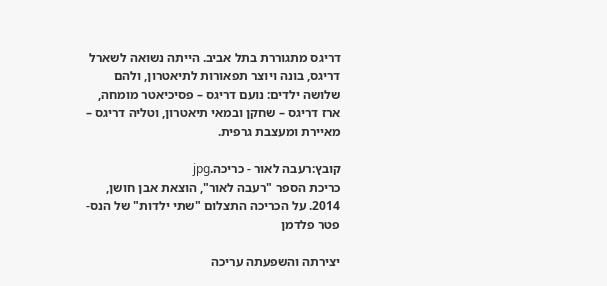דריגס מתגוררת בתל אביב. הייתה נשואה לשארל דריגס, בונה ויוצר תפאורות לתיאטרון, ולהם שלושה ילדים: נועם דריגס – פסיכיאטר מומחה, ארז דריגס – שחקן ובמאי תיאטרון, וטליה דריגס – מאיירת ומעצבת גרפית.

קובץ:רעבה לאור - כריכה.jpg
כריכת הספר "רעבה לאור", הוצאת אבן חושן, 2014. על הכריכה התצלום "שתי ילדות" של הנס-פטר פלדמן

יצירתה והשפעתה עריכה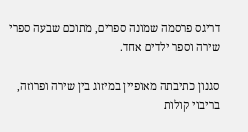דריגס פרסמה שמונה ספרים, מתוכם שבעה ספרי שירה וספר ילדים אחד.

סגנון כתיבתה מאופיין במיזוג בין שירה ופרוזה, בריבוי קולות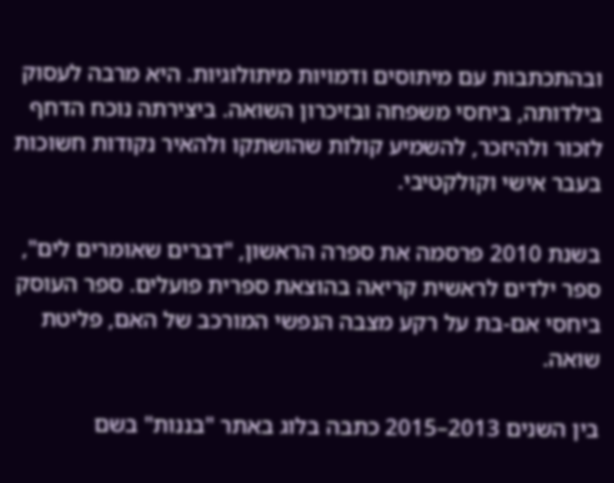ובהתכתבות עם מיתוסים ודמויות מיתולוגיות. היא מרבה לעסוק בילדותה, ביחסי משפחה ובזיכרון השואה. ביצירתה נוכח הדחף לזכור ולהיזכר, להשמיע קולות שהושתקו ולהאיר נקודות חשוכות בעבר אישי וקולקטיבי.

בשנת 2010 פרסמה את ספרה הראשון, "דברים שאומרים לים", ספר ילדים לראשית קריאה בהוצאת ספרית פועלים. ספר העוסק ביחסי אם-בת על רקע מצבה הנפשי המורכב של האם, פליטת שואה.

בין השנים 2013–2015 כתבה בלוג באתר "בננות" בשם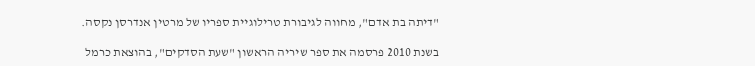"דיתה בת אדם", מחווה לגיבורת טרילוגיית ספריו של מרטין אנדרסן נקסה.

בשנת 2010 פרסמה את ספר שיריה הראשון "שעת הסדקים", בהוצאת כרמל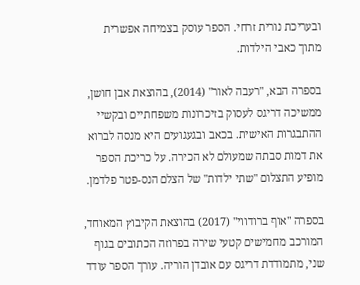ובעריכת נורית זרחי. הספר עוסק בצמיחה אפשרית מתוך כאבי הילדות.

בספרה הבא, "רעבה לאור" (2014), בהוצאת אבן חושן, ממשיכה דריגס לעסוק בזיכרונות משפחתיים ובקשיי ההתבגרות האישית. בכאב ובגעגועים היא מנסה לברוא את דמות סבתה שמעולם לא הכירה. על כריכת הספר מופיע התצלום "שתי ילדות" של הצלם הנס-פטר פלדמן.

בספרה "אוף ברודווי" (2017) בהוצאת הקיבוץ המאוחד, המורכב מחמישים קטעי שירה בפרוזה הכתובים בגוף שני, מתמודדת דריגס עם אובדן הוריה. עורך הספר עודד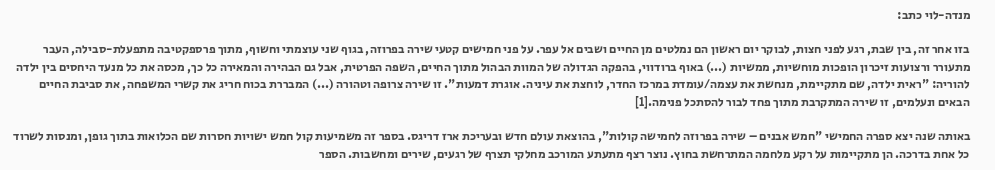מנדה-לוי כתב:

בזו אחר זה, בין שבת, רגע לפני חצות, לבוקר יום ראשון הם נמלטים מן החיים ושבים אל עפר. על פני חמישים קטעי שירה בפרוזה, בגוף שני עוצמתי וחשוף, מתוך פרספקטיבה מתפעלת-סבילה, העבר מתעורר ורצועות זיכרון הופכות מוחשיות, ממשיות (...) באוף ברודווי, בהפקה הגדולה של המוות הבהול מתוך החיים, השפה הפרטית, אבל גם הבהירה והמאירה כל כך, מכסה את כל מנעד היחסים בין ילדה להוריה: "ראית ילדה, שם מתקיימת, מנחשת את עצמה/עומדת במרכז החדר, לוחצת את עיניה. אוגרת דמעות". זו שירה צרופה וטהורה (...) המבררת בכוח חריג את קשרי המשפחה, את סביבת החיים הבאים ונעלמים, זו שירה המתקרבת מתוך פחד לבור להסתכל פנימה.[1]

באותה שנה יצא ספרה החמישי "חמש אבנים – שירה בפרוזה לחמישה קולות", בהוצאת עולם חדש ובעריכת ארז דריגס. בספר זה משמיעות קול חמש ישויות חסרות שם הכלואות בתוך גופן, ומנסות לשרוד כל אחת בדרכה. הן מתקיימות על רקע מלחמה המתרחשת בחוץ. נוצר רצף מתעתע המורכב מחלקי תצרף של רגעים, שירים ומחשבות. הספר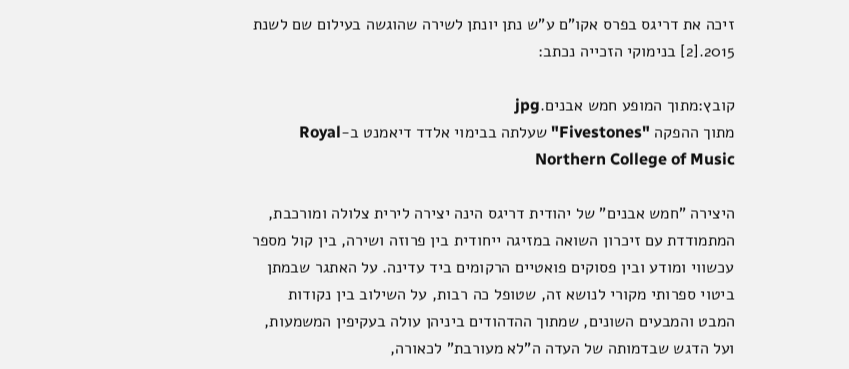זיכה את דריגס בפרס אקו"ם ע"ש נתן יונתן לשירה שהוגשה בעילום שם לשנת 2015.[2] בנימוקי הזכייה נכתב:

קובץ:מתוך המופע חמש אבנים.jpg
מתוך ההפקה "Fivestones" שעלתה בבימוי אלדד דיאמנט ב-Royal Northern College of Music

היצירה "חמש אבנים" של יהודית דריגס הינה יצירה לירית צלולה ומורכבת, המתמודדת עם זיכרון השואה במזיגה ייחודית בין פרוזה ושירה, בין קול מספר עכשווי ומודע ובין פסוקים פואטיים הרקומים ביד עדינה. על האתגר שבמתן ביטוי ספרותי מקורי לנושא זה, שטופל כה רבות, על השילוב בין נקודות המבט והמבעים השונים, שמתוך ההדהודים ביניהן עולה בעקיפין המשמעות, ועל הדגש שבדמותה של העדה ה"לא מעורבת" לכאורה,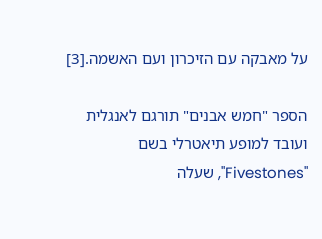על מאבקה עם הזיכרון ועם האשמה.[3]

הספר "חמש אבנים" תורגם לאנגלית ועובד למופע תיאטרלי בשם "Fivestones", שעלה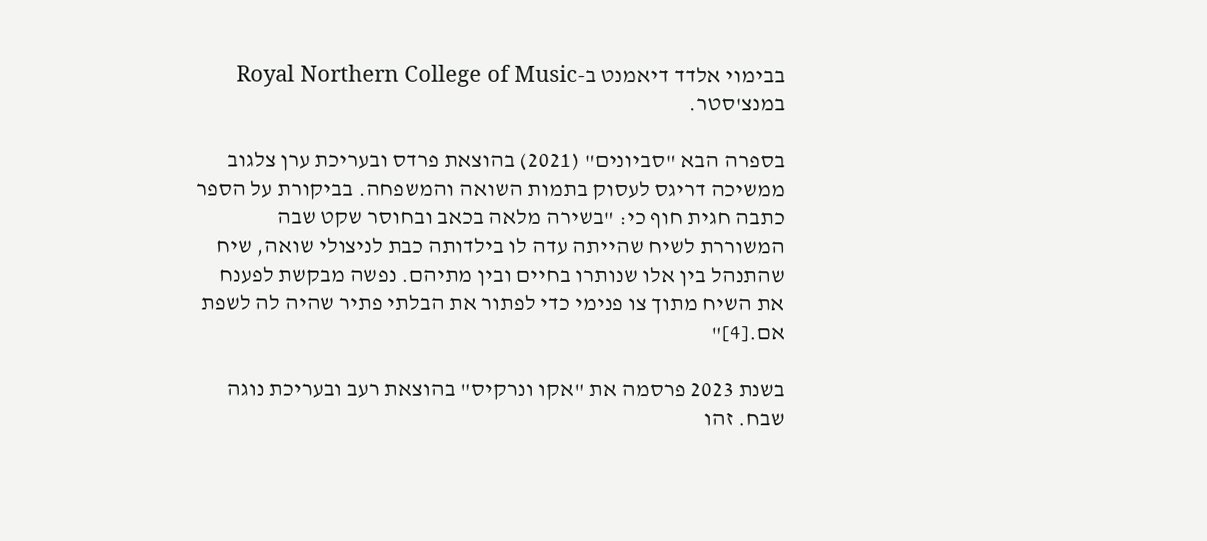בבימוי אלדד דיאמנט ב-Royal Northern College of Music במנצ'סטר.

בספרה הבא "סביונים" (2021) בהוצאת פרדס ובעריכת ערן צלגוב ממשיכה דריגס לעסוק בתמות השואה והמשפחה. בביקורת על הספר כתבה חגית חוף כי: "בשירה מלאה בכאב ובחוסר שקט שבה המשוררת לשיח שהייתה עדה לו בילדותה כבת לניצולי שואה, שיח שהתנהל בין אלו שנותרו בחיים ובין מתיהם. נפשה מבקשת לפענח את השיח מתוך צו פנימי כדי לפתור את הבלתי פתיר שהיה לה לשפת אם.[4]"

בשנת 2023 פרסמה את "אקו ונרקיס" בהוצאת רעב ובעריכת נוגה שבח. זהו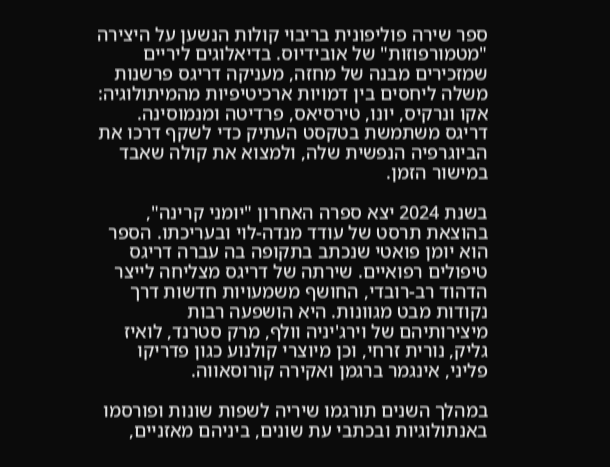ספר שירה פוליפונית בריבוי קולות הנשען על היצירה "מטמורפוזות" של אובידיוס. בדיאלוגים ליריים שמזכירים מבנה של מחזה, מעניקה דריגס פרשנות משלה ליחסים בין דמויות ארכיטיפיות מהמיתולוגיה: אקו ונרקיס, יונו, טירסיאס, פרדיטה ומנמוסינה. דריגס משתמשת בטקסט העתיק כדי לשקף דרכו את הביוגרפיה הנפשית שלה, ולמצוא את קולה שאבד במישור הזמן.

בשנת 2024 יצא ספרה האחרון "יומני קרינה", בהוצאת תרסט של עודד מנדה-לוי ובעריכתו. הספר הוא יומן פואטי שנכתב בתקופה בה עברה דריגס טיפולים רפואיים. שירתה של דריגס מצליחה לייצר הדהוד רב-רובדי, החושף משמעויות חדשות דרך נקודות מבט מגוונות. היא הושפעה רבות מיצירותיהם של וירג'יניה וולף, מרק סטרנד, לואיז גליק, נורית זרחי, וכן מיוצרי קולנוע כגון פדריקו פליני, אינגמר ברגמן ואקירה קורוסאווה.

במהלך השנים תורגמו שיריה לשפות שונות ופורסמו באנתולוגיות ובכתבי עת שונים, ביניהם מאזניים,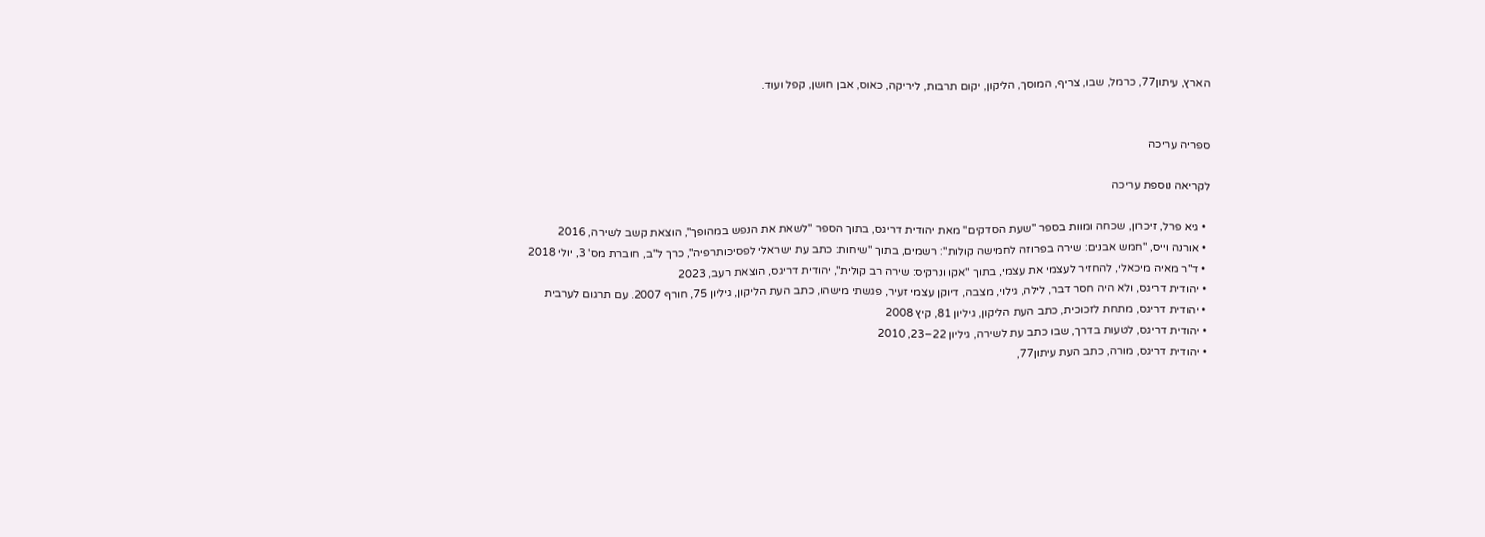הארץ, עיתון77, כרמל, שבו, צריף, המוסך, הליקון, יקום תרבות, ליריקה, כאוס, אבן חושן, קפל ועוד.


ספריה עריכה

לקריאה נוספת עריכה

  • גיא פרל, זיכרון, שכחה ומוות בספר "שעת הסדקים" מאת יהודית דריגס, בתוך הספר "לשאת את הנפש במהופך", הוצאת קשב לשירה, 2016
  • אורנה וייס, "חמש אבנים: שירה בפרוזה לחמישה קולות": רשמים, בתוך "שיחות: כתב עת ישראלי לפסיכותרפיה", כרך ל"ב, חוברת מס' 3, יולי 2018
  • ד"ר מאיה מיכאלי, להחזיר לעצמי את עצמי, בתוך "אקו ונרקיס: שירה רב קולית", יהודית דריגס, הוצאת רעב, 2023
  • יהודית דריגס, ולא היה חסר דבר, לילה, גילוי, מצבה, דיוקן עצמי זעיר, פגשתי מישהו, כתב העת הליקון, גיליון 75, חורף 2007. עם תרגום לערבית
  • יהודית דריגס, מתחת לזכוכית, כתב העת הליקון, גיליון 81, קיץ 2008
  • יהודית דריגס, לטעות בדרך, שבו כתב עת לשירה, גיליון 22–23, 2010
  • יהודית דריגס, מורה, כתב העת עיתון77,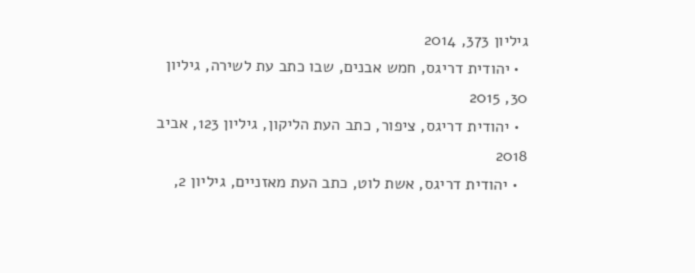גיליון 373, 2014
  • יהודית דריגס, חמש אבנים, שבו כתב עת לשירה, גיליון 30, 2015
  • יהודית דריגס, ציפור, כתב העת הליקון, גיליון 123, אביב 2018
  • יהודית דריגס, אשת לוט, כתב העת מאזניים, גיליון 2,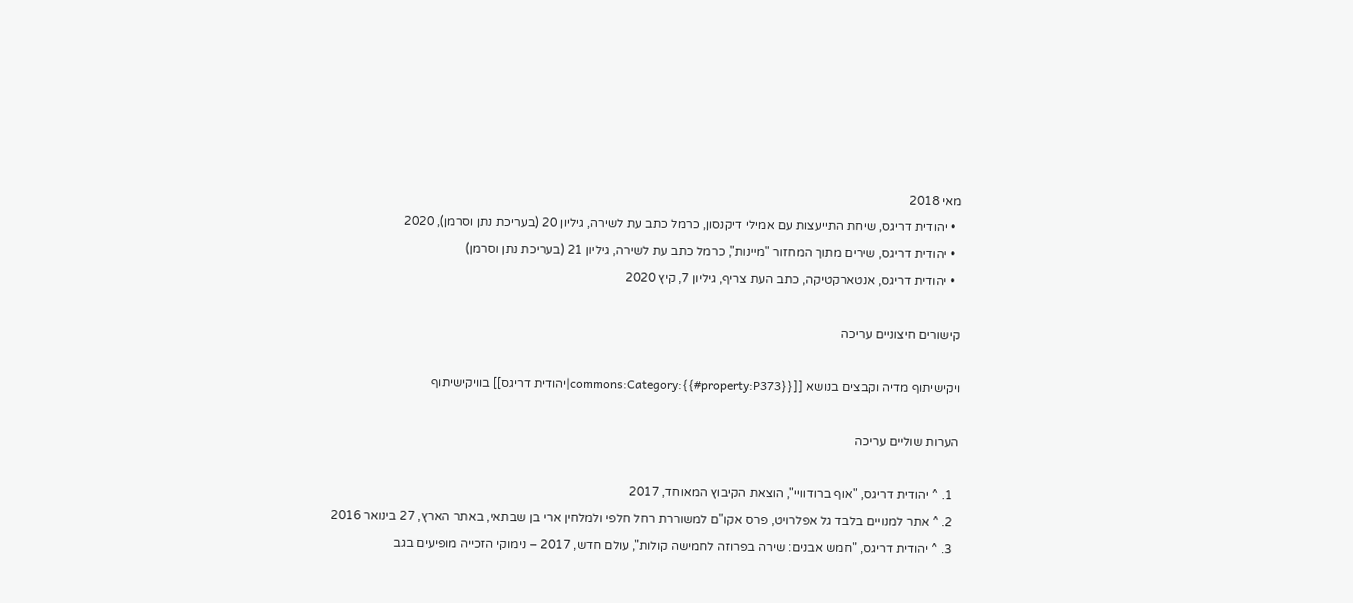מאי 2018
  • יהודית דריגס, שיחת התייעצות עם אמילי דיקנסון, כרמל כתב עת לשירה, גיליון 20 (בעריכת נתן וסרמן), 2020
  • יהודית דריגס, שירים מתוך המחזור "מיינות", כרמל כתב עת לשירה, גיליון 21 (בעריכת נתן וסרמן)
  • יהודית דריגס, אנטארקטיקה, כתב העת צריף, גיליון 7, קיץ 2020

קישורים חיצוניים עריכה

ויקישיתוף מדיה וקבצים בנושא [[commons:Category:{{#property:P373}}|יהודית דריגס]] בוויקישיתוף

הערות שוליים עריכה

  1. ^ יהודית דריגס, "אוף ברודוויי", הוצאת הקיבוץ המאוחד, 2017
  2. ^ אתר למנויים בלבד גל אפלרויט, פרס אקו"ם למשוררת רחל חלפי ולמלחין ארי בן שבתאי, באתר הארץ, 27 בינואר 2016
  3. ^ יהודית דריגס, "חמש אבנים: שירה בפרוזה לחמישה קולות", עולם חדש, 2017 – נימוקי הזכייה מופיעים בגב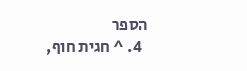הספר
  4. ^ חגית חוף,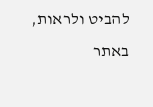להביט ולראות, באתר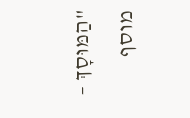"הַמּוּסָךְ – מוסף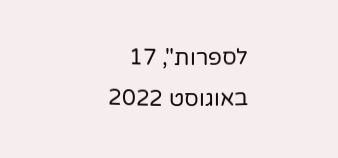לספרות", 17 באוגוסט 2022